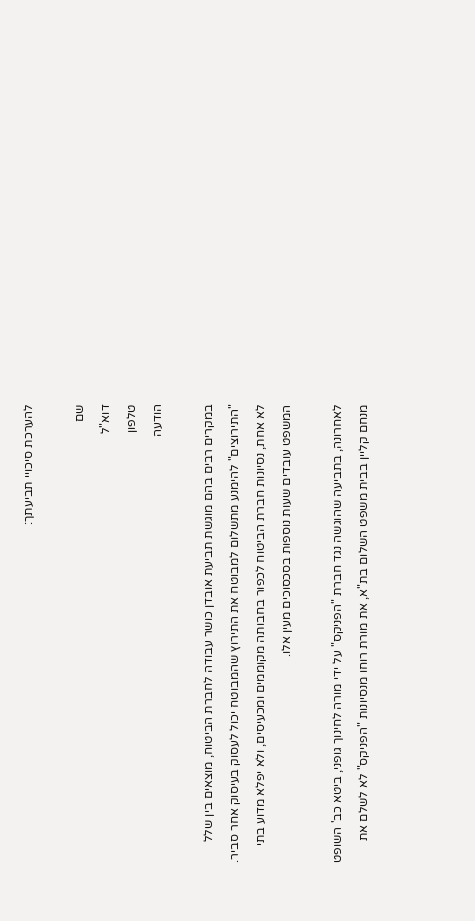להערכת סיכויי תביעתך:

שם
דוא"ל
טלפון
הודעה

במקרים רבים בהם מוגשת תביעת אובדן כושר עבודה לחברת הביטוח, מוצאים בין שלל "התירוצים" להימנע מתשלום למבוטח את התירוץ שהמבוטח יכול לעסוק בעיסוק אחר סביר. לא אחת, נסיונות חברת הביטוח לכפור בחבותה מקוממים ומכעיסים, ולא יפלא מדוע בתי המשפט עובדים שעות נוספות בסכסוכים מעין אלו.

לאחרונה, בתביעה שהוגשה נגד חברת "הפניקס" על ידי מורה לחינוך גופני, ביטא כב' השופט מנחם קליין בבית משפט השלום בת"א, את מורת רוחו מנסיונות "הפניקס" לא לשלם את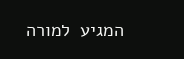המגיע  למורה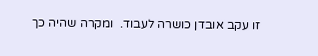זו עקב אובדן כושרה לעבוד.  ומקרה שהיה כך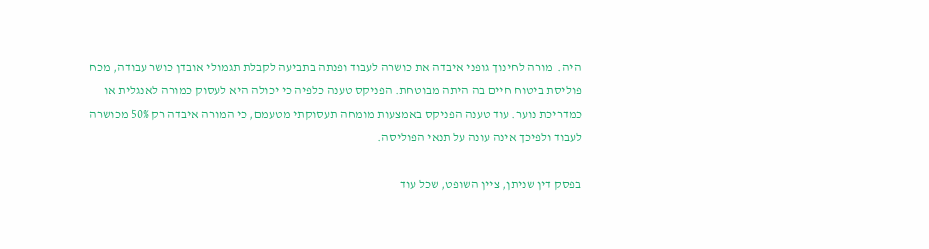היה.  מורה לחינוך גופני איבדה את כושרה לעבוד ופנתה בתביעה לקבלת תגמולי אובדן כושר עבודה, מכח פוליסת ביטוח חיים בה היתה מבוטחת. הפניקס טענה כלפיה כי יכולה היא לעסוק כמורה לאנגלית או כמדריכת נוער. עוד טענה הפניקס באמצעות מומחה תעסוקתי מטעמם, כי המורה איבדה רק 50% מכושרה לעבוד ולפיכך אינה עונה על תנאי הפוליסה.

בפסק דין שניתן, ציין השופט, שכל עוד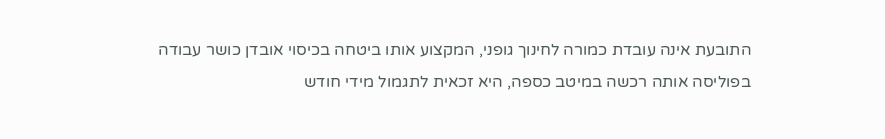התובעת אינה עובדת כמורה לחינוך גופני, המקצוע אותו ביטחה בכיסוי אובדן כושר עבודה בפוליסה אותה רכשה במיטב כספה, היא זכאית לתגמול מידי חודש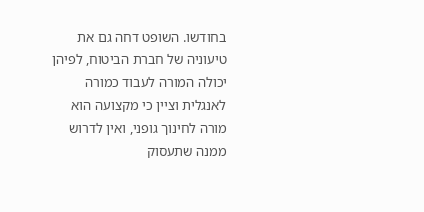בחודשו. השופט דחה גם את טיעוניה של חברת הביטוח, לפיהן יכולה המורה לעבוד כמורה לאנגלית וציין כי מקצועה הוא מורה לחינוך גופני, ואין לדרוש ממנה שתעסוק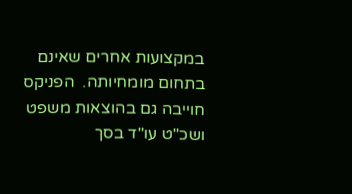במקצועות אחרים שאינם בתחום מומחיותה.  הפניקס חוייבה גם בהוצאות משפט ושכ"ט עו"ד בסך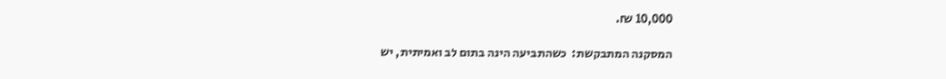10,000 ₪.

המסקנה המתבקשת:  כשהתביעה הינה בתום לב ואמיתית, יש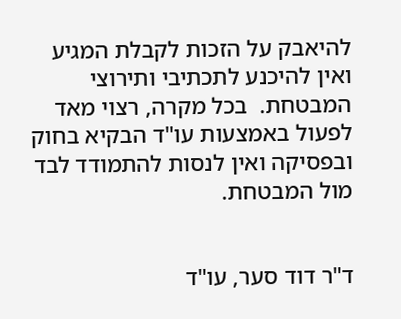להיאבק על הזכות לקבלת המגיע ואין להיכנע לתכתיבי ותירוצי המבטחת.  בכל מקרה, רצוי מאד לפעול באמצעות עו"ד הבקיא בחוק ובפסיקה ואין לנסות להתמודד לבד מול המבטחת.


ד"ר דוד סער, עו"ד